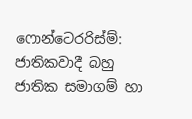ෆොන්ටෙරරිස්ම්: ජාතිකවාදී බහු ජාතික සමාගම් හා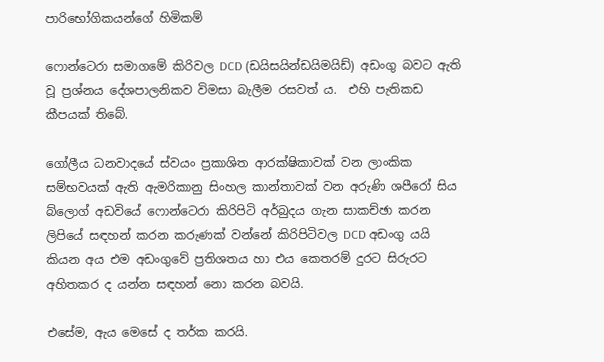පාරිභෝගිකයන්ගේ හිමිකම්

ෆොන්ටෙරා සමාගමේ කිරිවල DCD (ඩයිසයින්ඩයිමයිඩ්) අඩංගු බවට ඇති වූ ප්‍රශ්නය දේශපාලනිකව විමසා බැලීම රසවත් ය.  එහි පැතිකඩ කීපයක් තිබේ.

ගෝලීය ධනවාදයේ ස්වයං ප්‍රකාශිත ආරක්ෂිකාවක් වන ලාංකික සම්භවයක් ඇති ඇමරිකානු සිංහල කාන්තාවක් වන අරුණි ශපීරෝ සිය බ්ලොග් අඩවියේ ෆොන්ටෙරා කිරිපිටි අර්බුදය ගැන සාකච්ඡා කරන ලිපියේ සඳහන් කරන කරුණක් වන්නේ කිරිපිටිවල DCD අඩංගු යයි කියන අය එම අඩංගුවේ ප්‍රතිශතය හා එය කෙතරම් දුරට සිරුරට අහිතකර ද යන්න සඳහන් නො කරන බවයි.

එසේම, ඇය මෙසේ ද තර්ක කරයි.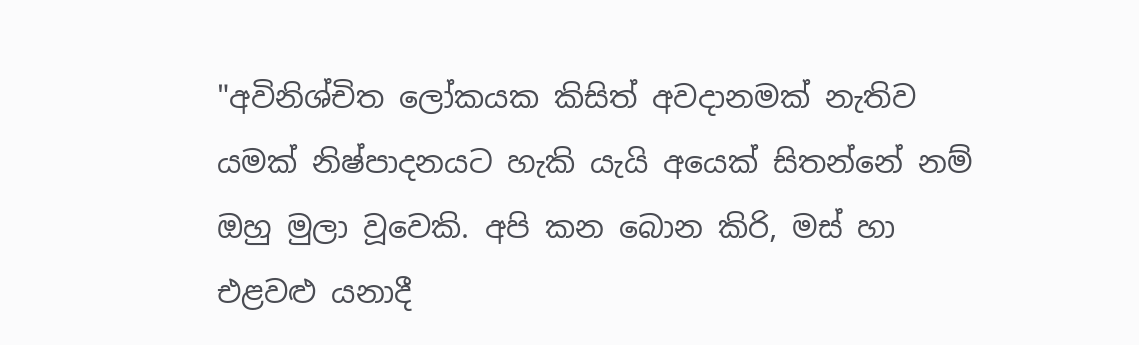"අවිනිශ්චිත ලෝකයක කිසිත් අවදානමක් නැතිව යමක් නිෂ්පාදනයට හැකි යැයි අයෙක් සිතන්නේ නම් ඔහු මුලා වූවෙකි. අපි කන බොන කිරි, මස් හා එළවළු යනාදී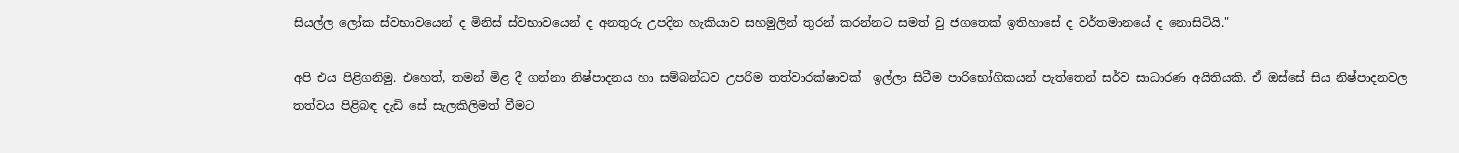සියල්ල ලෝක ස්වභාවයෙන් ද මිනිස් ස්වභාවයෙන් ද අනතුරු උපදින හැකියාව සහමුලින් තුරන් කරන්නට සමත් වු ජගතෙක් ඉතිහාසේ ද වර්තමානයේ ද නොසිටියි."

අපි එය පිළිගනිමු. එහෙත්, තමන් මිළ දී ගන්නා නිෂ්පාදනය හා සම්බන්ධව උපරිම තත්වාරක්ෂාවක්  ඉල්ලා සිටීම පාරිභෝගිකයන් පැත්තෙන් සර්ව සාධාරණ අයිතියකි. ඒ ඔස්සේ සිය නිෂ්පාදනවල තත්වය පිළිබඳ දැඩි සේ සැලකිලිමත් වීමට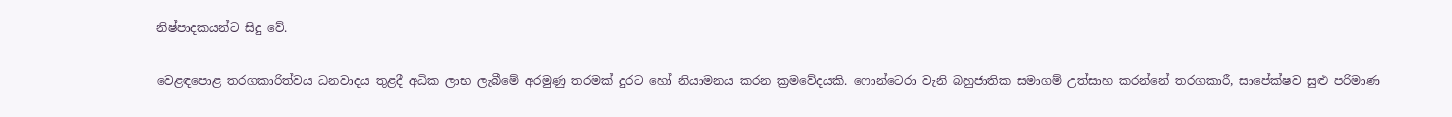නිෂ්පාදකයන්ට සිදු වේ.

වෙළඳපොළ තරගකාරිත්වය ධනවාදය තුළදී අධික ලාභ ලැබීමේ අරමුණු තරමක් දුරට හෝ නියාමනය කරන ක්‍රමවේදයකි. ෆොන්ටෙරා වැනි බහුජාතික සමාගම් උත්සාහ කරන්නේ තරගකාරී, සාපේක්ෂව සුළු පරිමාණ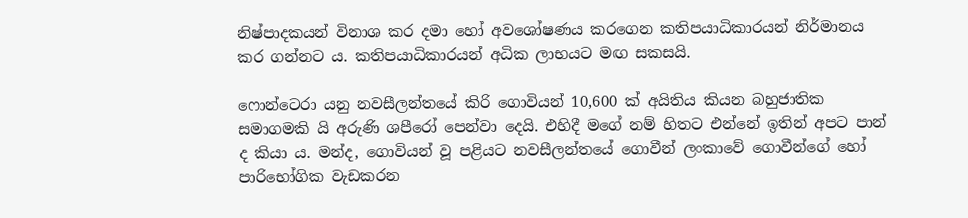නිෂ්පාදකයන් විනාශ කර දමා හෝ අවශෝෂණය කරගෙන කතිපයාධිකාරයන් නිර්මානය කර ගන්නට ය. කතිපයාධිකාරයන් අධික ලාභයට මඟ සකසයි.

ෆොන්ටෙරා යනු නවසීලන්තයේ කිරි ගොවියන් 10,600 ක් අයිතිය කියන බහුජාතික සමාගමකි යි අරුණි ශපීරෝ පෙන්වා දෙයි. එහිදී මගේ නම් හිතට එන්නේ ඉතින් අපට පාන් ද කියා ය. මන්ද, ගොවියන් වූ පළියට නවසීලන්තයේ ගොවීන් ලංකාවේ ගොවීන්ගේ හෝ පාරිභෝගික වැඩකරන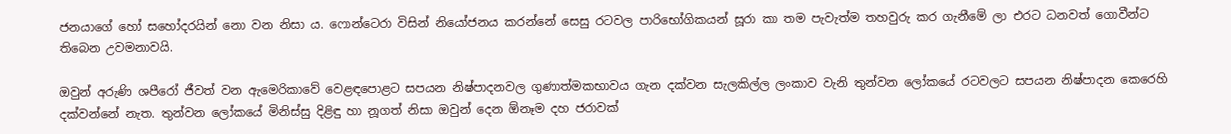ජනයාගේ හෝ සහෝදරයින් නො වන නිසා ය. ෆොන්ටෙරා විසින් නියෝජනය කරන්නේ සෙසු රටවල පාරිභෝගිකයන් සූරා කා තම පැවැත්ම තහවුරු කර ගැනීමේ ලා එරට ධනවත් ගොවීන්ට තිබෙන උවමනාවයි.

ඔවුන් අරුණි ශපීරෝ ජීවත් වන ඇමෙරිකාවේ වෙළඳ‍පොළට සපයන නිෂ්පාදනවල ගුණාත්මකභාවය ගැන දක්වන සැලකිල්ල ලංකා‍ව වැනි තුන්වන ලෝකයේ රටවලට සපයන නිෂ්පාදන කෙරෙහි දක්වන්නේ නැත. තුන්වන‍ ලෝකයේ මිනිස්සු දිළිඳු හා නූගත් නිසා ඔවුන් දෙන ඕනෑම දහ ජරාවක්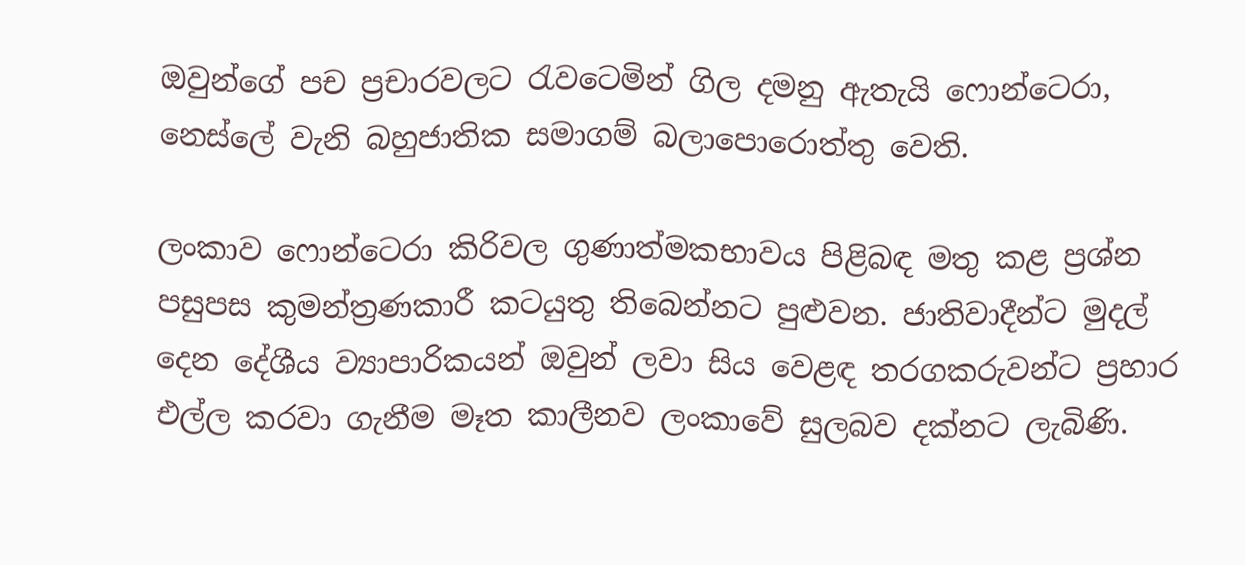ඔවුන්ගේ පච ප්‍රචාරවලට රැවටෙමින් ගිල දමනු ඇතැයි ෆොන්ටෙරා, නෙස්ලේ වැනි බහුජාතික සමාගම් බලාපොරොත්තු වෙති.

ලංකාව ෆොන්ටෙරා කිරිවල ගුණාත්මකභාවය පිළිබඳ මතු කළ ප්‍රශ්න පසුපස කුමන්ත්‍රණකාරී කටයුතු තිබෙන්නට පුළුවන. ජාතිවාදීන්ට මුදල් දෙන දේශීය ව්‍යාපාරිකයන් ඔවුන් ලවා සිය වෙළඳ තරගකරුවන්ට ප්‍රහාර එල්ල කරවා ගැනීම මෑත කාලීනව ලංකාවේ සුලබව දක්නට ලැබිණි.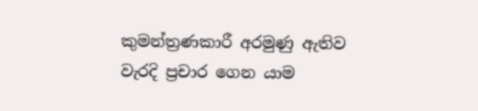කුමන්ත්‍රණකාරී අරමුණු ඇතිව වැරදි ප්‍රචාර ගෙන යාම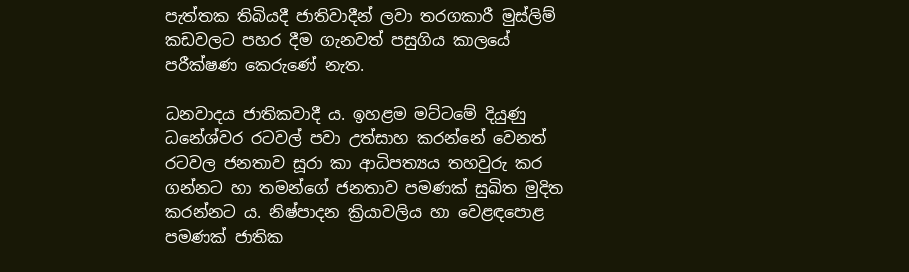පැත්තක තිබියදී ජාතිවාදීන් ලවා තරගකාරී මුස්ලිම් කඩවලට පහර දීම ගැනවත් පසුගිය කාලයේ පරීක්ෂණ කෙරුණේ නැත.

ධනවාදය ජාතිකවාදී ය. ඉහළම මට්ටමේ දියුණු ධනේශ්වර රටවල් පවා උත්සාහ කරන්නේ වෙනත් රටවල ජනතාව සූරා කා ආධිපත්‍යය තහවුරු කර ගන්නට හා තමන්ගේ ජනතාව පමණක් සුඛිත මුදිත කරන්නට ය. නිෂ්පාදන ක්‍රියාවලිය හා වෙළඳපොළ පමණක් ජාතික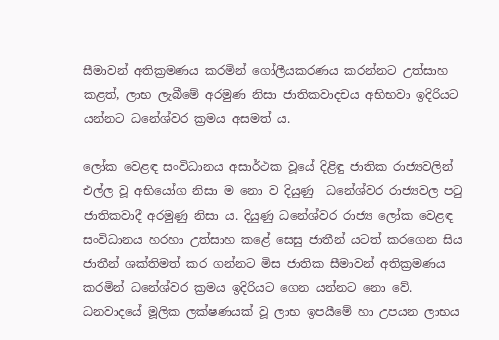සීමාවන් අතික්‍රමණය කරමින් ගෝලීයකරණය කරන්නට උත්සාහ කළත්, ලාභ ලැබීමේ අරමුණ නිසා ජාතිකවාදචය අභිභවා ඉදිරියට යන්නට ධනේශ්වර ක්‍රමය අසමත් ය.

ලෝක වෙළඳ සංවිධානය අසාර්ථක වූයේ දිළිඳු ජාතික රාජ්‍යවලින් එල්ල වූ අභියෝග නිසා ම නො ව දියුණු  ධනේශ්වර රා‍ජ්‍යවල පටු ජාතිකවාදී අරමුණු නිසා ය. දියුණු ධනේශ්වර රාජ්‍ය ලෝක වෙළඳ සංවිධානය හරහා උත්සාහ ක‍ළේ සෙසු ජාතීන් යටත් කරගෙන සිය ජාතීන් ශක්තිමත් කර ගන්නට මිස ජාතික සීමාවන් අතික්‍රමණය කරමින් ධනේශ්වර ක්‍රමය ඉදිරියට ගෙන යන්නට නො වේ. ධනවාදයේ මූලික ලක්ෂණයක් වූ ලාභ ඉපයීමේ හා උපයන ලාභය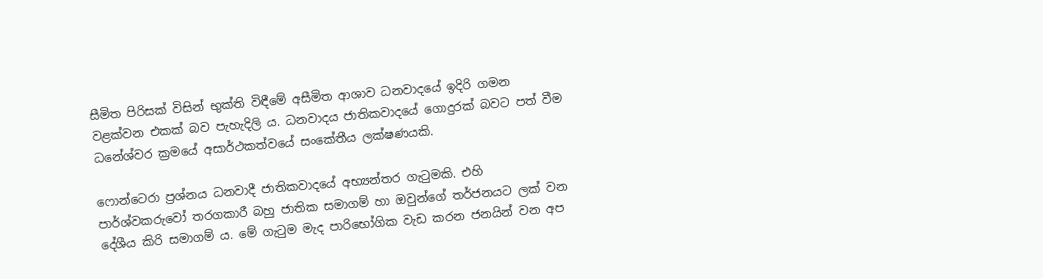සීමිත පිරිසක් විසින් භුක්ති විඳීමේ අසීමිත ආශාව ධනවාදයේ ඉදිරි ගමන වළක්වන එකක් බව පැහැදිලි ය. ධනවාදය ජාතිකවාදයේ ගොදුරක් බවට පත් වීම ධනේශ්වර ක්‍රමයේ අසාර්ථකත්වයේ සංකේතීය ලක්ෂණයකි.

ෆොන්ටෙරා ප්‍රශ්නය ධනවාදී ජාතිකවාදයේ අභ්‍යන්තර ගැටුමකි. එහි පාර්ශ්වකරුවෝ තරගකාරී බහු ජාතික සමාගම් හා ඔවුන්ගේ තර්ජනයට ලක් වන දේශීය කිරි සමාගම් ය. මේ ගැටුම මැද පාරිභෝගික වැඩ කරන ජනයින් වන අප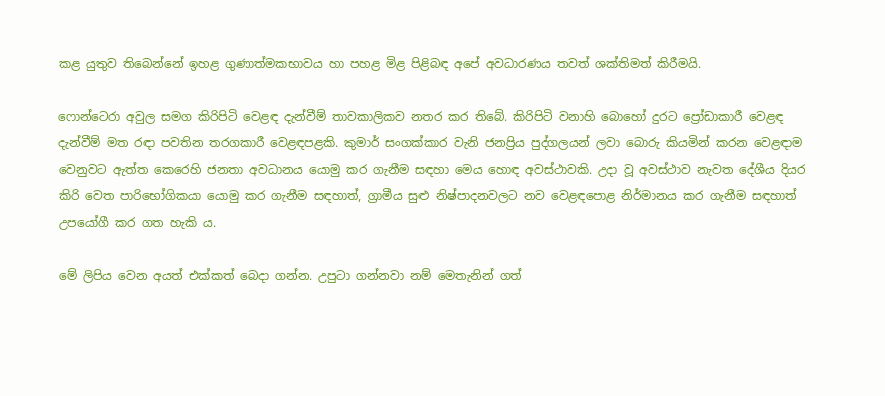කළ යුතුව තිබෙන්නේ ඉහළ ගුණාත්මකභාවය හා පහළ මිළ පිළිබඳ අපේ අවධාරණය තවත් ශක්තිමත් කිරීමයි.

ෆොන්ටෙරා අවුල සමග කිරිපිටි වෙළඳ දැන්වීම් තාවකාලිකව නතර කර තිබේ. කිරිපිටි‍ වනාහි බොහෝ දුරට ප්‍රෝඩාකාරී වෙළඳ දැන්වීම් මත රඳා පවතින තරගකාරී වෙළඳපළකි. කුමාර් සංගක්කාර වැනි ජනප්‍රිය පුද්‍ගලයන් ලවා බොරු කියමින් කරන වෙළඳාම වෙනුවට ඇත්ත කෙරෙහි ජනතා අවධානය යොමු කර ගැනීම සඳහා මෙය හොඳ අවස්ථාවකි. උදා වූ අවස්ථාව නැවත දේශීය දියර කිරි‍ වෙත පාරිභෝගිකයා යොමු කර ගැනීම සඳහාත්, ග්‍රාමීය සුළු නිෂ්පාදනවලට නව වෙළඳපොළ නිර්මානය කර ගැනීම සඳහාත් උපයෝගී කර ගත හැකි ය.

මේ ලිපිය වෙන අයත් එක්කත් බෙදා ගන්න. උපුටා ගන්නවා නම් ‍මෙතැනින් ගත්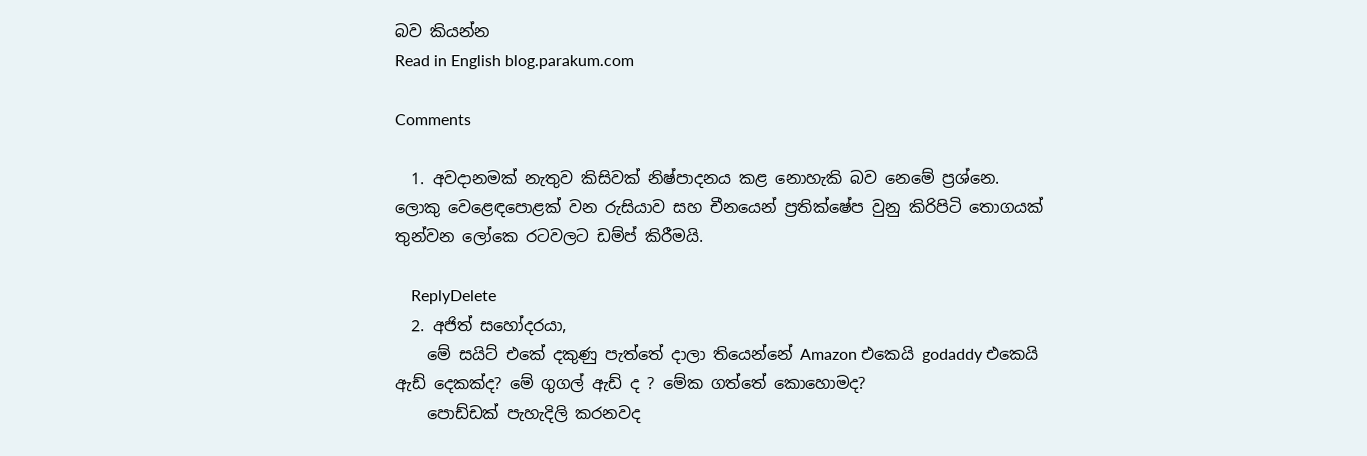බව කියන්න
Read in English blog.parakum.com

Comments

  1. අවදානමක් නැතුව කිසිවක් නිෂ්පාදනය කළ නොහැකි බව නෙමේ ප්‍රශ්නෙ. ලොකු වෙළෙඳපොළක් වන රුසියාව සහ චීනයෙන් ප්‍රතික්ෂේප වුනු කිරිපිටි තොගයක් තුන්වන ලෝකෙ රටවලට ඩම්ප් කිරීමයි.

    ReplyDelete
  2. අජිත් සහෝදරයා,
    මේ සයිට් එකේ දකුණු පැත්තේ දාලා තියෙන්නේ Amazon එකෙයි godaddy එකෙයි ඇඩ් දෙකක්ද? මේ ගුගල් ඇඩ් ද ? මේක ගත්තේ කොහොමද?
    පොඩ්ඩක් පැහැදිලි කරනවද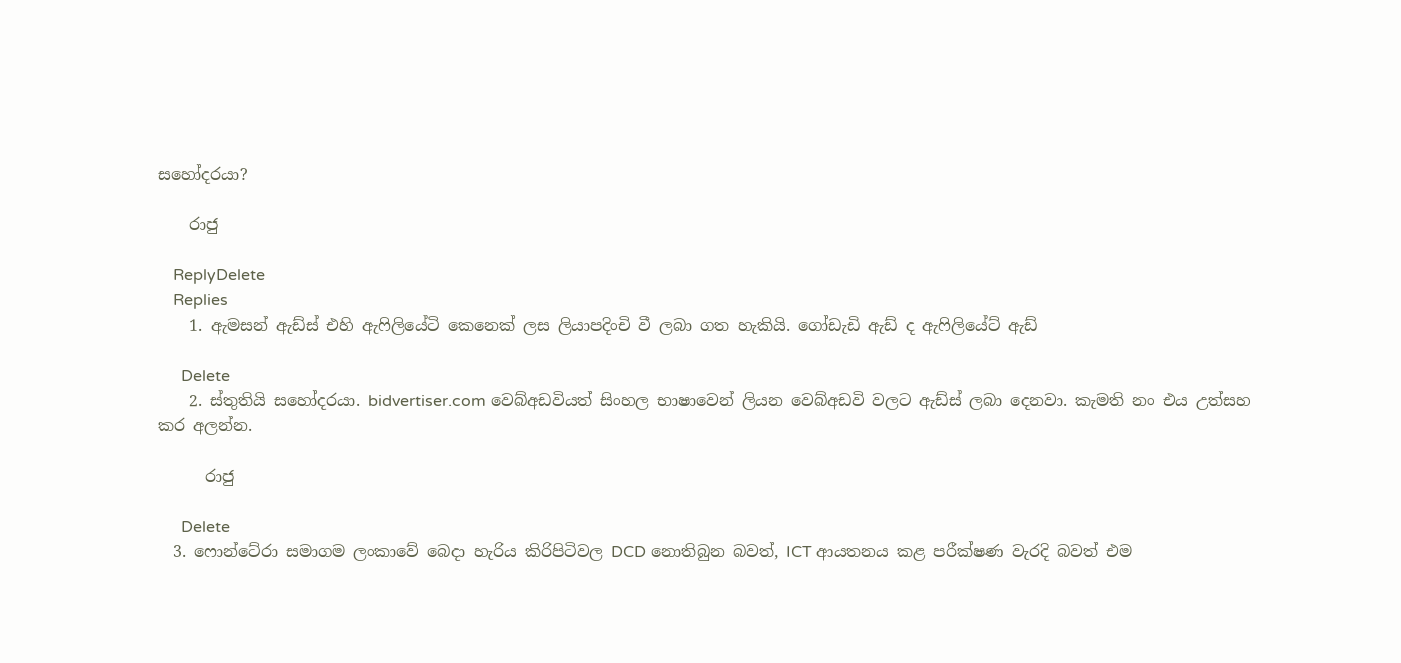සහෝදරයා?

    රාජු

    ReplyDelete
    Replies
    1. ඇමසන් ඇඩ්ස් එහි ඇෆිලියේටි කෙනෙක් ලස ලියාපදිංචි වී ලබා ගත හැකියි. ගෝඩැඩි ඇඩ් ද ඇෆිලියේට් ඇඩ්

      Delete
    2. ස්තුතියි සහෝදරයා. bidvertiser.com වෙබ්අඩවියත් සිංහල භාෂාවෙන් ලියන වෙබ්අඩවි වලට ඇඩ්ස් ලබා දෙනවා. කැමති නං එය උත්සහ කර අලන්න.

      රාජු

      Delete
  3. ෆොන්ටේරා සමාගම ලංකාවේ බෙදා හැරිය කිරිපිටිවල DCD නොතිබුන බවත්, ICT ආයතනය කළ පරීක්ෂණ වැරදි බවත් එම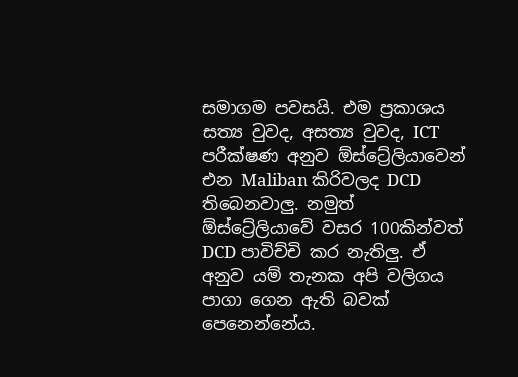සමාගම පවසයි. එම ප්‍රකාශය සත්‍ය වුවද, අසත්‍ය වුවද, ICT පරීක්ෂණ අනුව ඕස්ට්‍රේලියාවෙන් එන Maliban කිරිවලද DCD තිබෙනවාලු. නමුත් ඕස්ට්‍රේලියාවේ වසර 100කින්වත් DCD පාවිච්චි කර නැතිලු. ඒ අනුව යම් තැනක අපි වලිගය පාගා ගෙන ඇති බවක් පෙනෙන්නේය.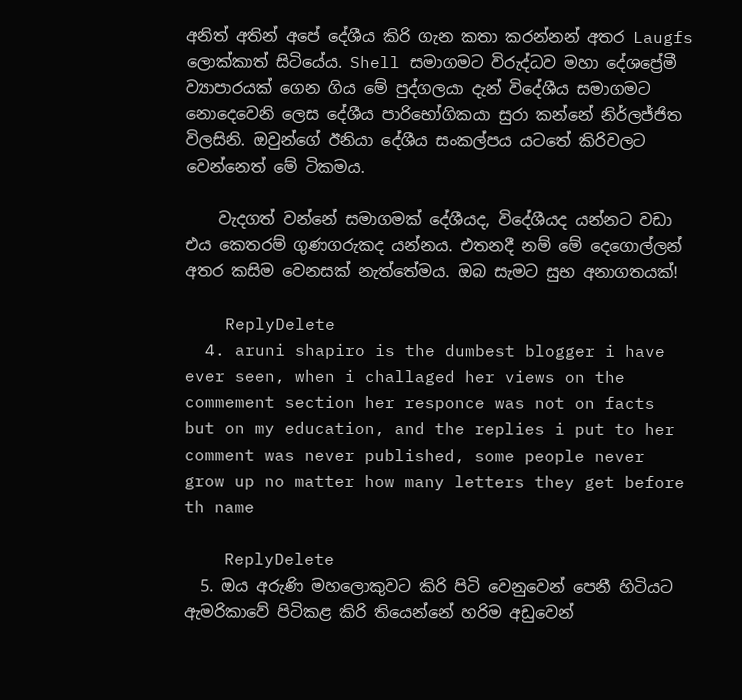අනිත් අතින් අපේ දේශීය කිරි ගැන කතා කරන්නන් අතර Laugfs ලොක්කාත් සිටියේය. Shell සමාගමට විරුද්ධව මහා දේශප්‍රේමී ව්‍යාපාරයක් ගෙන ගිය මේ පුද්ගලයා දැන් විදේශීය සමාගමට නොදෙවෙනි ලෙස දේශීය පාරිභෝගිකයා සුරා කන්නේ නිර්ලජ්ජිත විලසිනි. ඔවුන්ගේ ඊනියා දේශීය සංකල්පය යටතේ කිරිවලට වෙන්නෙත් මේ ටිකමය.

    වැදගත් වන්නේ සමාගමක් දේශීයද, විදේශීයද යන්නට වඩා එය කෙතරම් ගුණගරුකද යන්නය. එතනදී නම් මේ දෙගොල්ලන් අතර කසිම වෙනසක් නැත්තේමය. ඔබ සැමට සුභ අනාගතයක්!

    ReplyDelete
  4. aruni shapiro is the dumbest blogger i have ever seen, when i challaged her views on the commement section her responce was not on facts but on my education, and the replies i put to her comment was never published, some people never grow up no matter how many letters they get before th name

    ReplyDelete
  5. ඔය අරුණි මහලොකුවට කිරි පිටි වෙනුවෙන් පෙනී හිටියට ඇමරිකාවේ පිටිකළ කිරි තියෙන්නේ හරිම අඩුවෙන්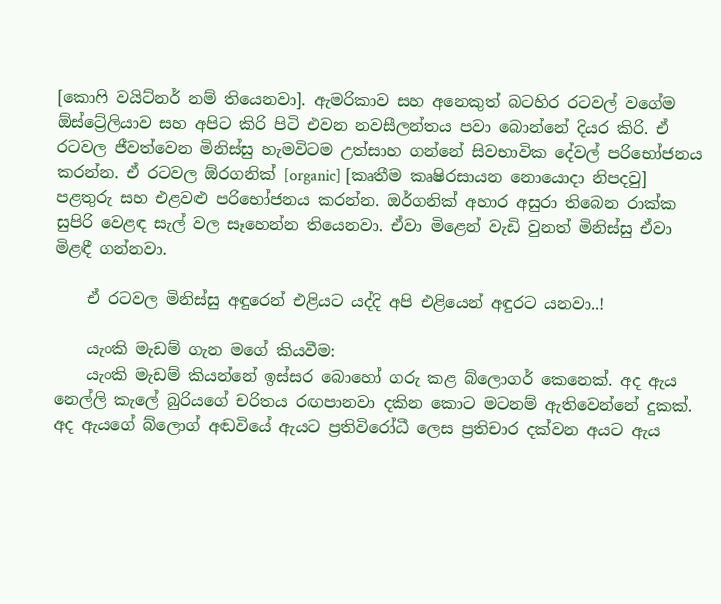[කොෆි වයිට්නර් නම් තියෙනවා]. ඇමරිකාව සහ අනෙකුත් බටහිර රටවල් වගේම ඕස්ට්‍රේලියාව සහ අපිට කිරි පිටි එවන නවසීලන්තය පවා බොන්නේ දියර කිරි. ඒ රටවල ජීවත්වෙන මිනිස්සු හැමවිටම උත්සාහ ගන්නේ සිවභාවික දේවල් පරිභෝජනය කරන්න. ඒ රටවල ඕරගනික් [organic] [කෘතීම කෘෂිරසායන නොයොදා නිපදවු] පළතුරු සහ එළවළු පරිභෝජනය කරන්න. ඔර්ගනික් අහාර අසුරා තිබෙන රාක්ක සුපිරි වෙළඳ සැල් වල සෑහෙන්න තියෙනවා. ඒවා මිළෙන් වැඩි වුනත් මිනිස්සු ඒවා මිළඳී ගන්නවා.

    ඒ රටවල මිනිස්සු අඳුරෙන් එළියට යද්දි අපි එළියෙන් අඳුරට යනවා..!

    යැංකි මැඩම් ගැන මගේ කියවීම:
    යැංකි මැඩම් කියන්නේ ඉස්සර බොහෝ ගරු කළ බ්ලොගර් කෙනෙක්. අද ඇය නෙල්ලි කැලේ බුරියගේ චරිතය රඟපානවා දකින කොට මටනම් ඇතිවෙන්නේ දුකක්. අද ඇයගේ බ්ලොග් අඬවියේ ඇයට ප්‍රතිවිරෝධී ලෙස ප්‍රතිචාර දක්වන අයට ඇය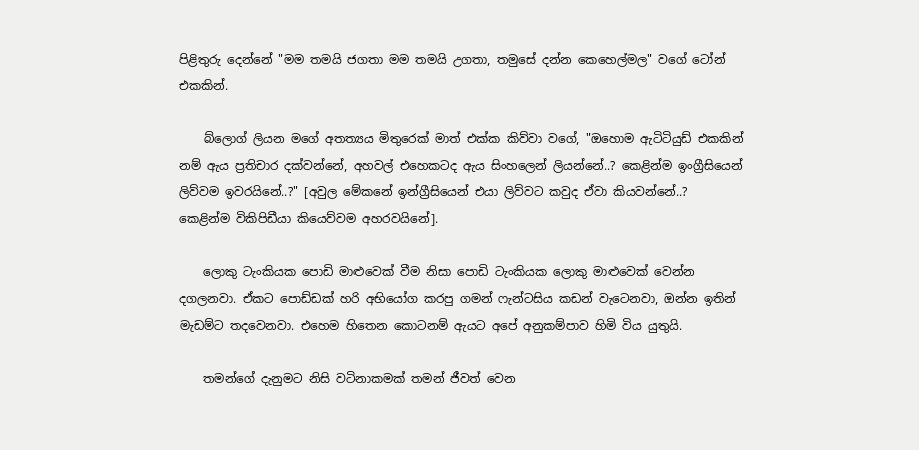පිළිතුරු දෙන්නේ "මම තමයි ජගතා මම තමයි උගතා, තමුසේ දන්න කෙහෙල්මල" වගේ ටෝන් එකකින්.

    බ්ලොග් ලියන මගේ අතත්‍යය මිතුරෙක් මාත් එක්ක කිව්වා වගේ, "ඔහොම ඇටිටියුඩ් එකකින් නම් ඇය ප්‍රතිචාර දක්වන්නේ, අහවල් එහෙකටද ඇය සිංහලෙන් ලියන්නේ..? කෙළින්ම ඉංග්‍රීසියෙන් ලිව්වම ඉවරයිනේ..?" [අවුල මේකනේ ඉන්ග්‍රීසියෙන් එයා ලිව්වට කවුද ඒවා කියවන්නේ..? කෙළින්ම විකිපිඩීයා කියෙව්වම අහරවයිනේ].

    ලොකු ටැංකියක පොඩි මාළුවෙක් වීම නිසා පොඩි ටැංකියක ලොකු මාළුවෙක් වෙන්න දගලනවා. ඒකට පොඩ්ඩක් හරි අභියෝග කරපු ගමන් ෆැන්ටසිය කඩන් වැටෙනවා, ඔන්න ඉතින් මැඩම්ට තදවෙනවා. එහෙම හිතෙන කොටනම් ඇයට අපේ අනුකම්පාව හිමි විය යුතුයි.

    තමන්ගේ දැනුමට නිසි වටිනාකමක් තමන් ජීවත් වෙන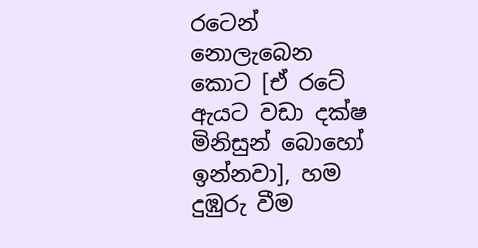රටෙන් නොලැබෙන කොට [ඒ රටේ ඇයට වඩා දක්ෂ මිනිසුන් බොහෝ ඉන්නවා], හම දුඹුරු වීම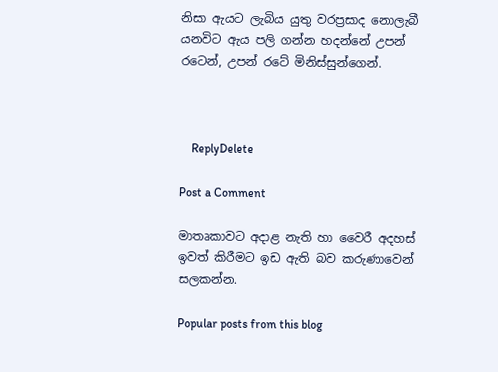නිසා ඇයට ලැබිය යුතු වරප්‍රසාද නොලැබී යනවිට ඇය පලි ගන්න හදන්නේ උපන් රටෙන්, උපන් රටේ මිනිස්සුන්ගෙන්.



    ReplyDelete

Post a Comment

මාතෘකාවට අදාළ නැති හා වෛරී අදහස් ඉවත් කිරීමට ඉඩ ඇති බව කරුණාවෙන් සලකන්න.

Popular posts from this blog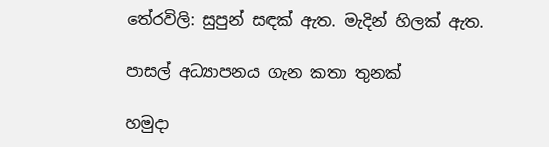තේරවිලි: සුපුන් සඳක් ඇත. මැදින් හිලක් ඇත.

පාසල් අධ්‍යාපනය ගැන කතා තුනක්

හමුදා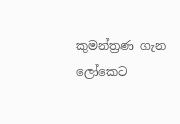කුමන්ත්‍රණ ගැන ලෝකෙට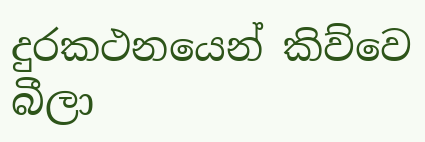දුරකථනයෙන් කිව්වෙ බීලා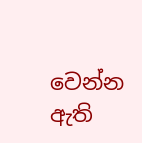වෙන්න ඇති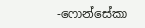-ෆොන්සේකා